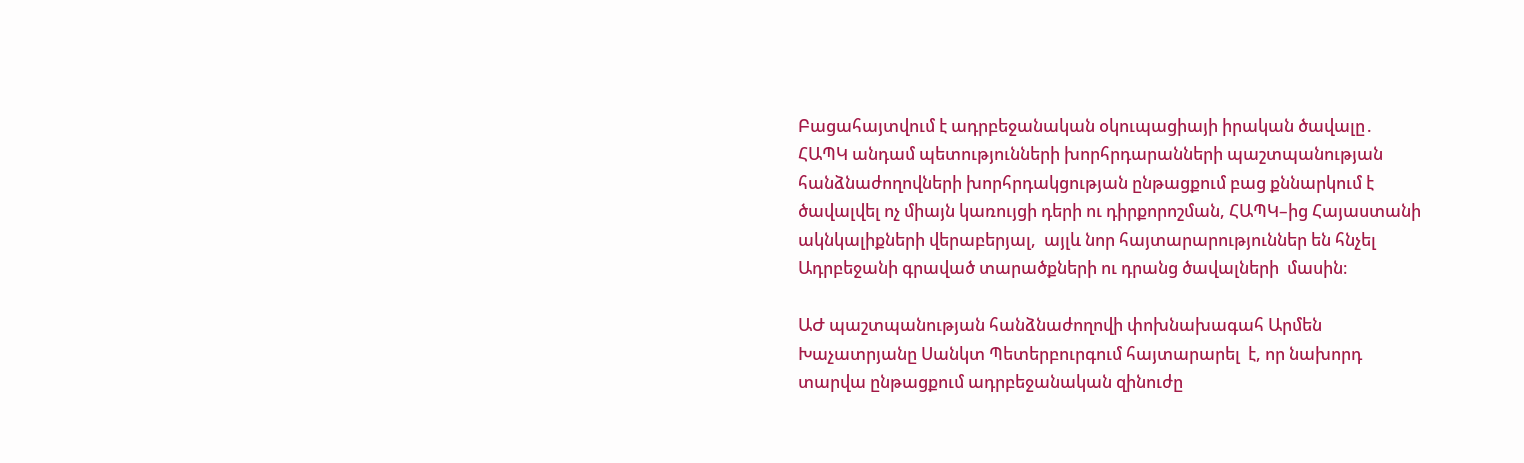Բացահայտվում է ադրբեջանական օկուպացիայի իրական ծավալը․ ՀԱՊԿ անդամ պետությունների խորհրդարանների պաշտպանության հանձնաժողովների խորհրդակցության ընթացքում բաց քննարկում է ծավալվել ոչ միայն կառույցի դերի ու դիրքորոշման, ՀԱՊԿ–ից Հայաստանի ակնկալիքների վերաբերյալ,  այլև նոր հայտարարություններ են հնչել Ադրբեջանի գրաված տարածքների ու դրանց ծավալների  մասին։

ԱԺ պաշտպանության հանձնաժողովի փոխնախագահ Արմեն Խաչատրյանը Սանկտ Պետերբուրգում հայտարարել  է, որ նախորդ տարվա ընթացքում ադրբեջանական զինուժը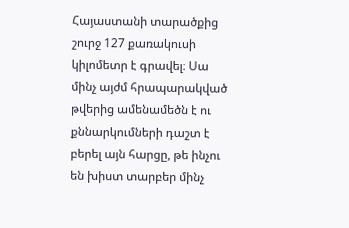Հայաստանի տարածքից  շուրջ 127 քառակուսի կիլոմետր է գրավել։ Սա մինչ այժմ հրապարակված թվերից ամենամեծն է ու քննարկումների դաշտ է բերել այն հարցը, թե ինչու են խիստ տարբեր մինչ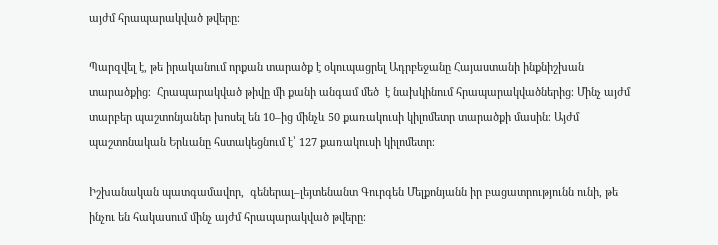այժմ հրապարակված թվերը։

Պարզվել է, թե իրականում որքան տարածք է օկուպացրել Ադրբեջանը Հայաստանի ինքնիշխան տարածքից։  Հրապարակված թիվը մի քանի անգամ մեծ  է նախկինում հրապարակվածներից։ Մինչ այժմ տարբեր պաշտոնյաներ խոսել են 10–ից մինչև 50 քառակուսի կիլոմետր տարածքի մասին։ Այժմ պաշտոնական Երևանը հստակեցնում է՝ 127 քառակուսի կիլոմետր։

Իշխանական պատգամավոր,  գեներալ–լեյտենանտ Գուրգեն Մելքոնյանն իր բացատրությունն ունի, թե ինչու են հակասում մինչ այժմ հրապարակված թվերը։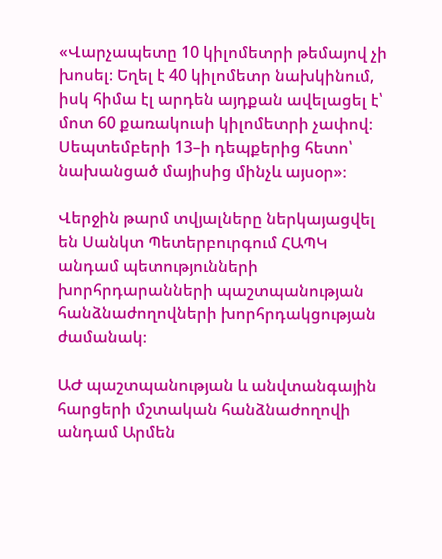«Վարչապետը 10 կիլոմետրի թեմայով չի խոսել։ Եղել է 40 կիլոմետր նախկինում, իսկ հիմա էլ արդեն այդքան ավելացել է՝ մոտ 60 քառակուսի կիլոմետրի չափով։ Սեպտեմբերի 13–ի դեպքերից հետո՝  նախանցած մայիսից մինչև այսօր»։

Վերջին թարմ տվյալները ներկայացվել են Սանկտ Պետերբուրգում ՀԱՊԿ անդամ պետությունների խորհրդարանների պաշտպանության հանձնաժողովների խորհրդակցության ժամանակ։

ԱԺ պաշտպանության և անվտանգային հարցերի մշտական հանձնաժողովի անդամ Արմեն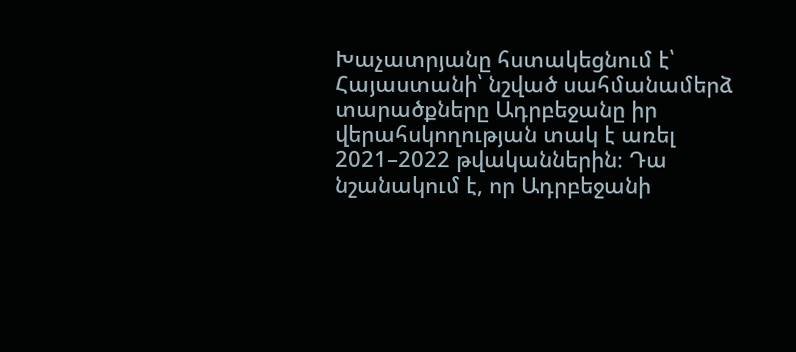Խաչատրյանը հստակեցնում է՝ Հայաստանի՝ նշված սահմանամերձ տարածքները Ադրբեջանը իր վերահսկողության տակ է առել 2021–2022 թվականներին։ Դա նշանակում է, որ Ադրբեջանի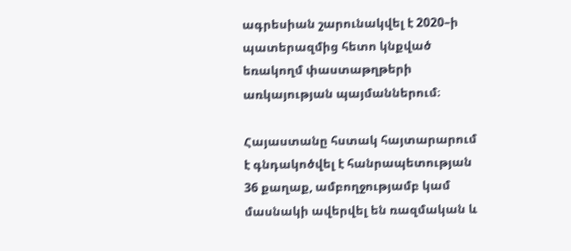ագրեսիան շարունակվել է 2020–ի պատերազմից հետո կնքված եռակողմ փաստաթղթերի առկայության պայմաններում։

Հայաստանը հստակ հայտարարում է գնդակոծվել է հանրապետության 36 քաղաք, ամբողջությամբ կամ մասնակի ավերվել են ռազմական և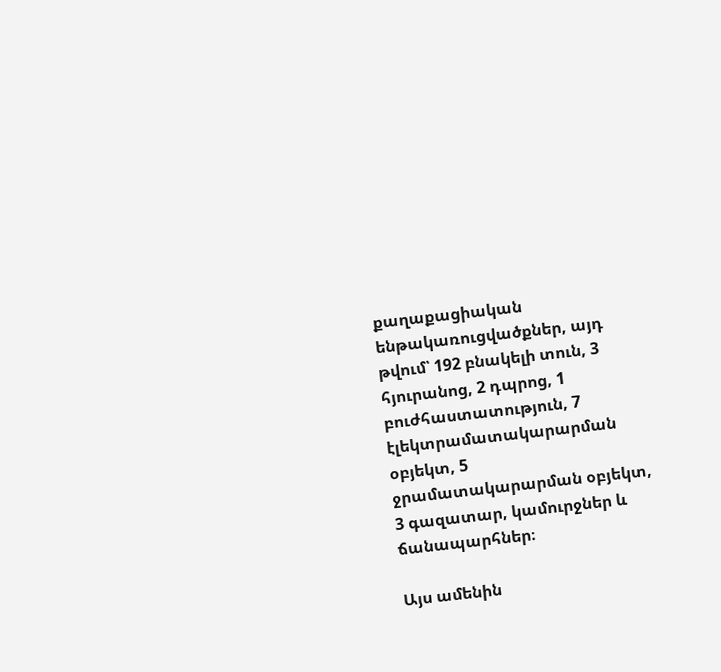քաղաքացիական ենթակառուցվածքներ, այդ թվում՝ 192 բնակելի տուն, 3 հյուրանոց, 2 դպրոց, 1 բուժհաստատություն, 7 էլեկտրամատակարարման օբյեկտ, 5 ջրամատակարարման օբյեկտ, 3 գազատար, կամուրջներ և ճանապարհներ։

Այս ամենին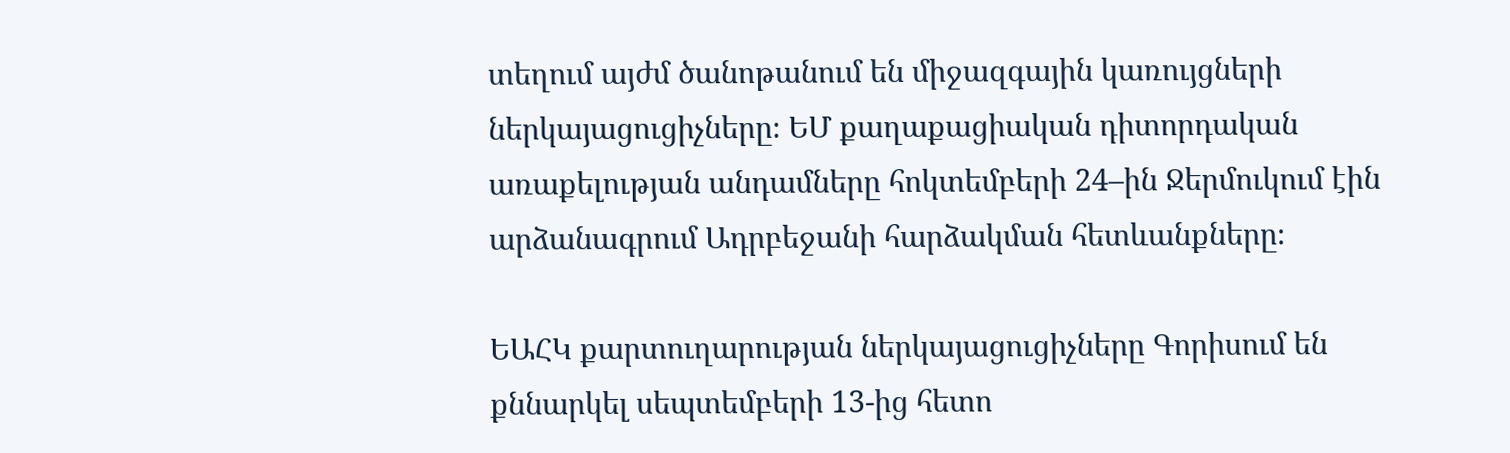տեղում այժմ ծանոթանում են միջազգային կառույցների ներկայացուցիչները։ ԵՄ քաղաքացիական դիտորդական առաքելության անդամները հոկտեմբերի 24–ին Ջերմուկում էին արձանագրում Ադրբեջանի հարձակման հետևանքները։

ԵԱՀԿ քարտուղարության ներկայացուցիչները Գորիսում են քննարկել սեպտեմբերի 13-ից հետո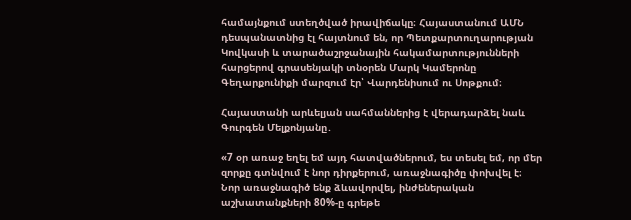համայնքում ստեղծված իրավիճակը։ Հայաստանում ԱՄՆ դեսպանատնից էլ հայտնում են, որ Պետքարտուղարության Կովկասի և տարածաշրջանային հակամարտությունների հարցերով գրասենյակի տնօրեն Մարկ Կամերոնը Գեղարքունիքի մարզում էր՝ Վարդենիսում ու Սոթքում։

Հայաստանի արևելյան սահմաններից է վերադարձել նաև Գուրգեն Մելքոնյանը․

«7 օր առաջ եղել եմ այդ հատվածներում, ես տեսել եմ, որ մեր զորքը գտնվում է նոր դիրքերում, առաջնագիծը փոխվել է։ Նոր առաջնագիծ ենք ձևավորվել, ինժեներական աշխատանքների 80%-ը գրեթե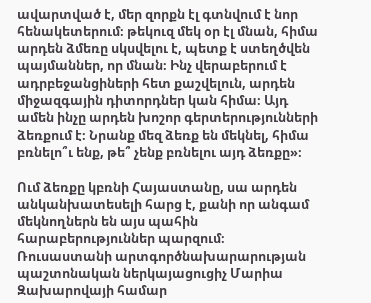ավարտված է, մեր զորքն էլ գտնվում է նոր հենակետերում։ թեկուզ մեկ օր էլ մնան, հիմա արդեն ձմեռը սկսվելու է, պետք է ստեղծվեն պայմաններ, որ մնան։ Ինչ վերաբերում է ադրբեջանցիների հետ քաշվելուն, արդեն միջազգային դիտորդներ կան հիմա։ Այդ ամեն ինչը արդեն խոշոր գերտերությունների ձեռքում է։ Նրանք մեզ ձեռք են մեկնել, հիմա բռնելո՞ւ ենք, թե՞ չենք բռնելու այդ ձեռքը»։

Ում ձեռքը կբռնի Հայաստանը, սա արդեն անկանխատեսելի հարց է, քանի որ անգամ մեկնողներն են այս պահին հարաբերություններ պարզում։ Ռուսաստանի արտգործնախարարության պաշտոնական ներկայացուցիչ Մարիա Զախարովայի համար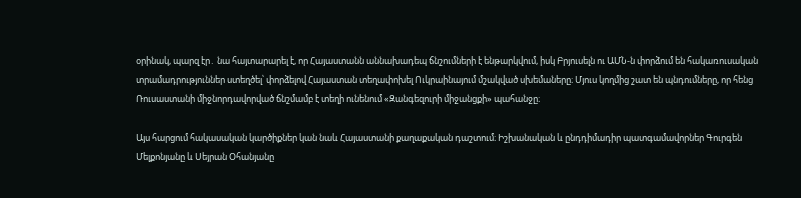օրինակ, պարզ էր․ նա հայտարարել է, որ Հայաստանն աննախադեպ ճնշումների է ենթարկվում, իսկ Բրյուսելն ու ԱՄՆ-ն փորձում են հակառուսական տրամադրություններ ստեղծել՝ փորձելով Հայաստան տեղափոխել Ուկրաինայում մշակված սխեմաները։ Մյուս կողմից շատ են պնդումները, որ հենց Ռուսաստանի միջնորդավորված ճնշմամբ է տեղի ունենում «Զանգեզուրի միջանցքի» պահանջը։

Այս հարցում հակասական կարծիքներ կան նաև Հայաստանի քաղաքական դաշտում։ Իշխանական և ընդդիմադիր պատգամավորներ Գուրգեն Մելքոնյանը և Սեյրան Օհանյանը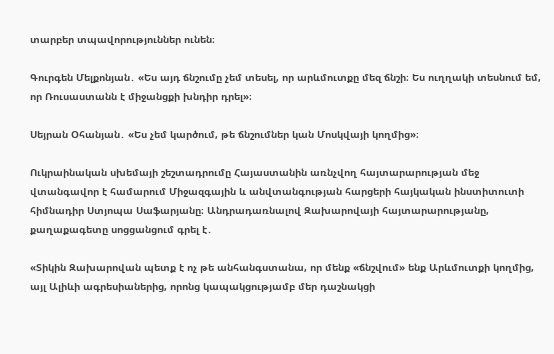տարբեր տպավորություններ ունեն։

Գուրգեն Մելքոնյան․ «Ես այդ ճնշումը չեմ տեսել, որ արևմուտքը մեզ ճնշի։ Ես ուղղակի տեսնում եմ, որ Ռուսաստանն է միջանցքի խնդիր դրել»։

Սեյրան Օհանյան․ «Ես չեմ կարծում, թե ճնշումներ կան Մոսկվայի կողմից»։

Ուկրաինական սխեմայի շեշտադրումը Հայաստանին առնչվող հայտարարության մեջ վտանգավոր է համարում Միջազգային և անվտանգության հարցերի հայկական ինստիտուտի հիմնադիր Ստյոպա Սաֆարյանը։ Անդրադառնալով Զախարովայի հայտարարությանը, քաղաքագետը սոցցանցում գրել է․

«Տիկին Զախարովան պետք է ոչ թե անհանգստանա, որ մենք «ճնշվում» ենք Արևմուտքի կողմից, այլ Ալիևի ագրեսիաներից, որոնց կապակցությամբ մեր դաշնակցի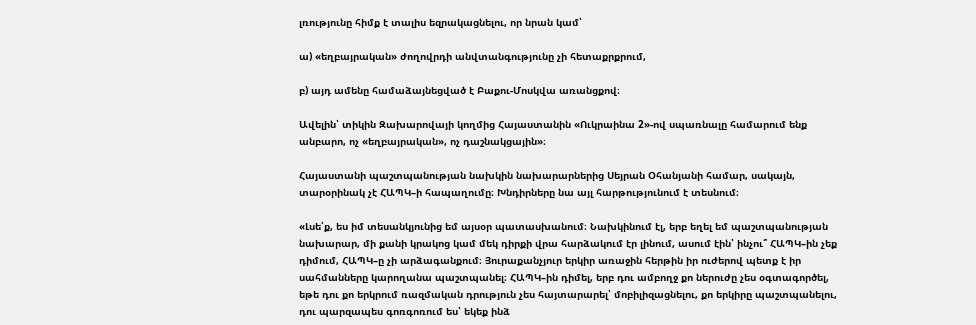լռությունը հիմք է տալիս եզրակացնելու, որ նրան կամ՝

ա) «եղբայրական» ժողովրդի անվտանգությունը չի հետաքրքրում,

բ) այդ ամենը համաձայնեցված է Բաքու-Մոսկվա առանցքով։

Ավելին՝ տիկին Զախարովայի կողմից Հայաստանին «Ուկրաինա 2»-ով սպառնալը համարում ենք անբարո, ոչ «եղբայրական», ոչ դաշնակցային»։

Հայաստանի պաշտպանության նախկին նախարարներից Սեյրան Օհանյանի համար, սակայն, տարօրինակ չէ ՀԱՊԿ–ի հապաղումը։ Խնդիրները նա այլ հարթությունում է տեսնում։

«Լսե՛ք, ես իմ տեսանկյունից եմ այսօր պատասխանում։ Նախկինում էլ, երբ եղել եմ պաշտպանության նախարար, մի քանի կրակոց կամ մեկ դիրքի վրա հարձակում էր լինում, ասում էին՝ ինչու՞ ՀԱՊԿ–ին չեք դիմում, ՀԱՊԿ–ը չի արձագանքում։ Յուրաքանչյուր երկիր առաջին հերթին իր ուժերով պետք է իր սահմանները կարողանա պաշտպանել։ ՀԱՊԿ–ին դիմել, երբ դու ամբողջ քո ներուժը չես օգտագործել, եթե դու քո երկրում ռազմական դրություն չես հայտարարել՝ մոբիլիզացնելու, քո երկիրը պաշտպանելու, դու պարզապես գոռգոռում ես՝ եկեք ինձ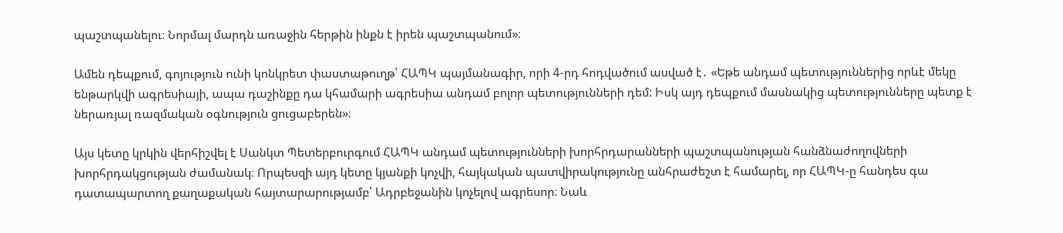պաշտպանելու։ Նորմալ մարդն առաջին հերթին ինքն է իրեն պաշտպանում»։

Ամեն դեպքում, գոյություն ունի կոնկրետ փաստաթուղթ՝ ՀԱՊԿ պայմանագիր, որի 4-րդ հոդվածում ասված է․ «Եթե անդամ պետություններից որևէ մեկը ենթարկվի ագրեսիայի, ապա դաշինքը դա կհամարի ագրեսիա անդամ բոլոր պետությունների դեմ: Իսկ այդ դեպքում մասնակից պետությունները պետք է ներառյալ ռազմական օգնություն ցուցաբերեն»։

Այս կետը կրկին վերհիշվել է Սանկտ Պետերբուրգում ՀԱՊԿ անդամ պետությունների խորհրդարանների պաշտպանության հանձնաժողովների խորհրդակցության ժամանակ։ Որպեսզի այդ կետը կյանքի կոչվի, հայկական պատվիրակությունը անհրաժեշտ է համարել, որ ՀԱՊԿ-ը հանդես գա դատապարտող քաղաքական հայտարարությամբ՝ Ադրբեջանին կոչելով ագրեսոր։ Նաև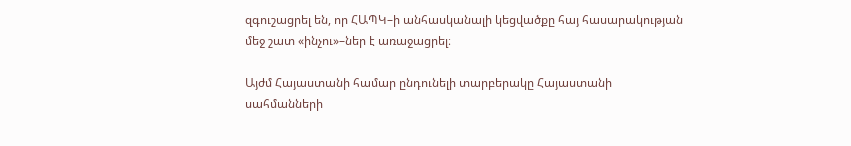զգուշացրել են, որ ՀԱՊԿ–ի անհասկանալի կեցվածքը հայ հասարակության մեջ շատ «ինչու»–ներ է առաջացրել։

Այժմ Հայաստանի համար ընդունելի տարբերակը Հայաստանի սահմանների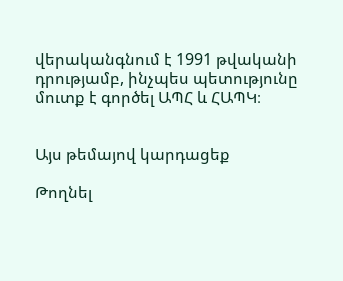վերականգնում է 1991 թվականի դրությամբ, ինչպես պետությունը մուտք է գործել ԱՊՀ և ՀԱՊԿ։


Այս թեմայով կարդացեք

Թողնել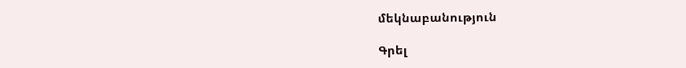մեկնաբանություն

Գրել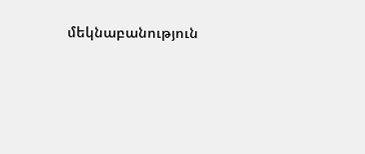մեկնաբանություն